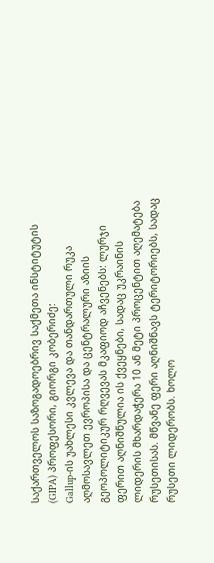საქართველოს საზოგადოებრივ საქმეთა ინსტიტუტის (GIPA) პროფესორი, გიორგი კობერიძე:
Gallup-ის უახლესი კვლევა და თანდართული რუკა აღმოსავლეთ ევროპისა და ცენტრალური აზიის გეოპოლიტიკურ რღვევას მკაფიოდ აჩვენებს: ლურჯი ფერით აღნიშნულია ის ქვეყნები, სადაც უკრაინის ლიდერის მხარდაჭერა 10 ან მეტი პროცენტით აღემატება რუსეთისას. მწვანე ფერი აღნიშნავს ტერიტორიებს, სადაც რუსეთი ლიდერობს. ხოლო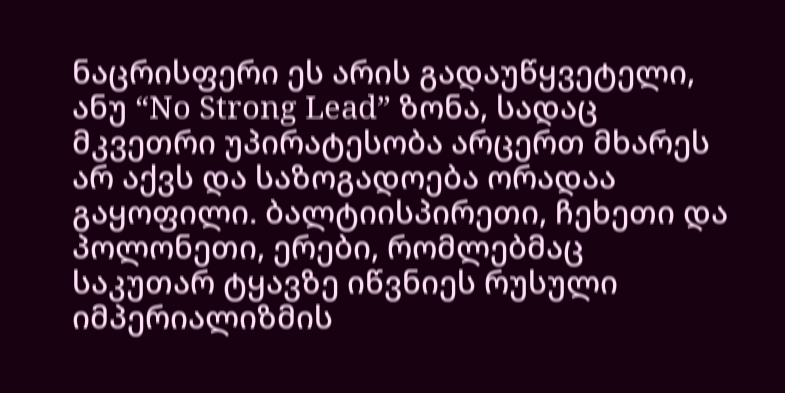ნაცრისფერი ეს არის გადაუწყვეტელი, ანუ “No Strong Lead” ზონა, სადაც მკვეთრი უპირატესობა არცერთ მხარეს არ აქვს და საზოგადოება ორადაა გაყოფილი. ბალტიისპირეთი, ჩეხეთი და პოლონეთი, ერები, რომლებმაც საკუთარ ტყავზე იწვნიეს რუსული იმპერიალიზმის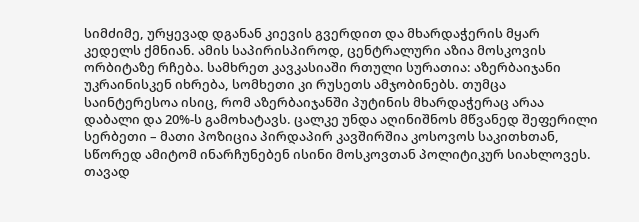სიმძიმე, ურყევად დგანან კიევის გვერდით და მხარდაჭერის მყარ კედელს ქმნიან. ამის საპირისპიროდ, ცენტრალური აზია მოსკოვის ორბიტაზე რჩება. სამხრეთ კავკასიაში რთული სურათია: აზერბაიჯანი უკრაინისკენ იხრება, სომხეთი კი რუსეთს ამჯობინებს. თუმცა საინტერესოა ისიც, რომ აზერბაიჯანში პუტინის მხარდაჭერაც არაა დაბალი და 20%-ს გამოხატავს. ცალკე უნდა აღინიშნოს მწვანედ შეფერილი სერბეთი – მათი პოზიცია პირდაპირ კავშირშია კოსოვოს საკითხთან, სწორედ ამიტომ ინარჩუნებენ ისინი მოსკოვთან პოლიტიკურ სიახლოვეს. თავად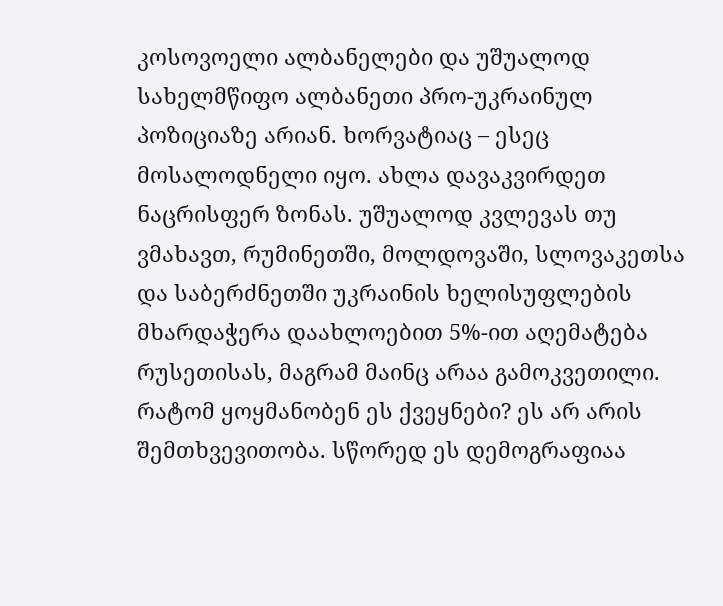კოსოვოელი ალბანელები და უშუალოდ სახელმწიფო ალბანეთი პრო-უკრაინულ პოზიციაზე არიან. ხორვატიაც – ესეც მოსალოდნელი იყო. ახლა დავაკვირდეთ ნაცრისფერ ზონას. უშუალოდ კვლევას თუ ვმახავთ, რუმინეთში, მოლდოვაში, სლოვაკეთსა და საბერძნეთში უკრაინის ხელისუფლების მხარდაჭერა დაახლოებით 5%-ით აღემატება რუსეთისას, მაგრამ მაინც არაა გამოკვეთილი. რატომ ყოყმანობენ ეს ქვეყნები? ეს არ არის შემთხვევითობა. სწორედ ეს დემოგრაფიაა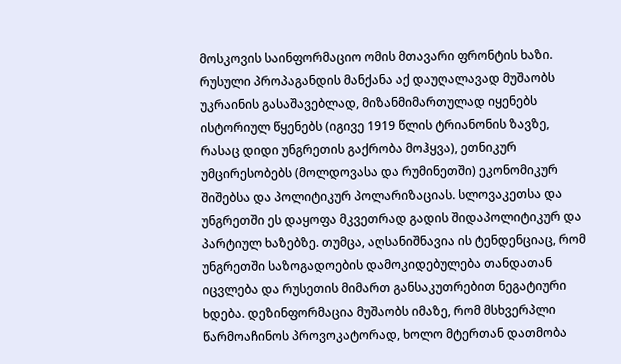მოსკოვის საინფორმაციო ომის მთავარი ფრონტის ხაზი. რუსული პროპაგანდის მანქანა აქ დაუღალავად მუშაობს უკრაინის გასაშავებლად, მიზანმიმართულად იყენებს ისტორიულ წყენებს (იგივე 1919 წლის ტრიანონის ზავზე, რასაც დიდი უნგრეთის გაქრობა მოჰყვა), ეთნიკურ უმცირესობებს (მოლდოვასა და რუმინეთში) ეკონომიკურ შიშებსა და პოლიტიკურ პოლარიზაციას. სლოვაკეთსა და უნგრეთში ეს დაყოფა მკვეთრად გადის შიდაპოლიტიკურ და პარტიულ ხაზებზე. თუმცა, აღსანიშნავია ის ტენდენციაც, რომ უნგრეთში საზოგადოების დამოკიდებულება თანდათან იცვლება და რუსეთის მიმართ განსაკუთრებით ნეგატიური ხდება. დეზინფორმაცია მუშაობს იმაზე, რომ მსხვერპლი წარმოაჩინოს პროვოკატორად, ხოლო მტერთან დათმობა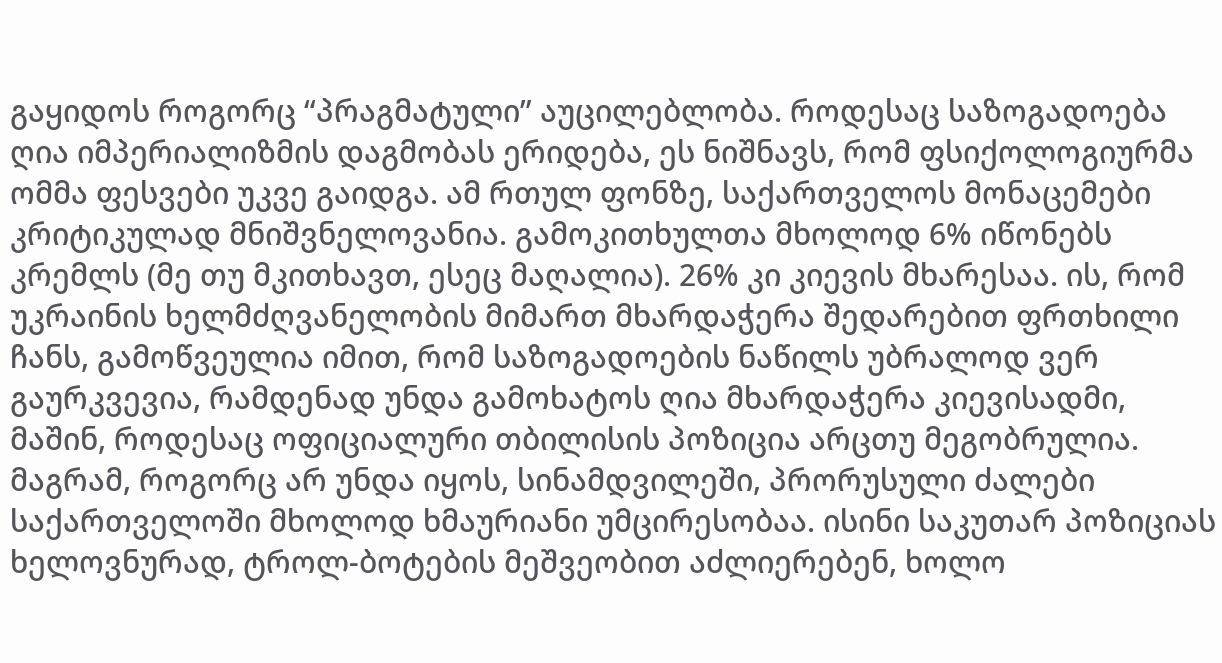გაყიდოს როგორც “პრაგმატული” აუცილებლობა. როდესაც საზოგადოება ღია იმპერიალიზმის დაგმობას ერიდება, ეს ნიშნავს, რომ ფსიქოლოგიურმა ომმა ფესვები უკვე გაიდგა. ამ რთულ ფონზე, საქართველოს მონაცემები კრიტიკულად მნიშვნელოვანია. გამოკითხულთა მხოლოდ 6% იწონებს კრემლს (მე თუ მკითხავთ, ესეც მაღალია). 26% კი კიევის მხარესაა. ის, რომ უკრაინის ხელმძღვანელობის მიმართ მხარდაჭერა შედარებით ფრთხილი ჩანს, გამოწვეულია იმით, რომ საზოგადოების ნაწილს უბრალოდ ვერ გაურკვევია, რამდენად უნდა გამოხატოს ღია მხარდაჭერა კიევისადმი, მაშინ, როდესაც ოფიციალური თბილისის პოზიცია არცთუ მეგობრულია. მაგრამ, როგორც არ უნდა იყოს, სინამდვილეში, პრორუსული ძალები საქართველოში მხოლოდ ხმაურიანი უმცირესობაა. ისინი საკუთარ პოზიციას ხელოვნურად, ტროლ-ბოტების მეშვეობით აძლიერებენ, ხოლო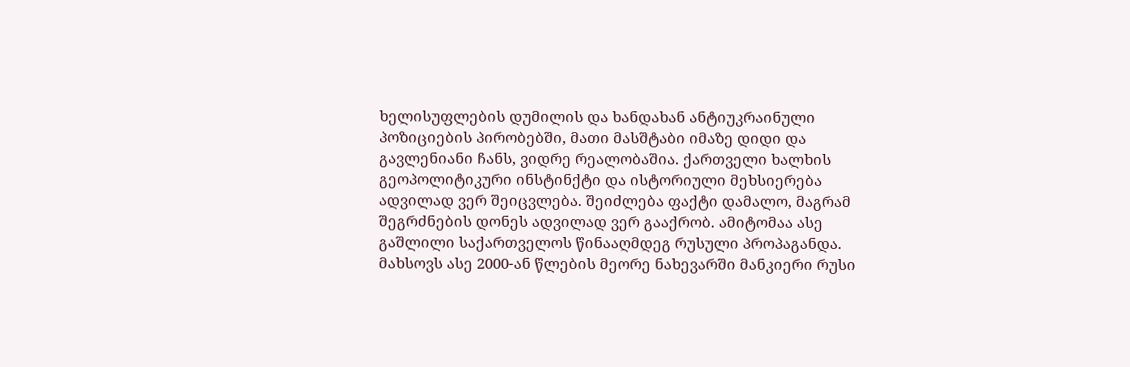ხელისუფლების დუმილის და ხანდახან ანტიუკრაინული პოზიციების პირობებში, მათი მასშტაბი იმაზე დიდი და გავლენიანი ჩანს, ვიდრე რეალობაშია. ქართველი ხალხის გეოპოლიტიკური ინსტინქტი და ისტორიული მეხსიერება ადვილად ვერ შეიცვლება. შეიძლება ფაქტი დამალო, მაგრამ შეგრძნების დონეს ადვილად ვერ გააქრობ. ამიტომაა ასე გაშლილი საქართველოს წინააღმდეგ რუსული პროპაგანდა. მახსოვს ასე 2000-ან წლების მეორე ნახევარში მანკიერი რუსი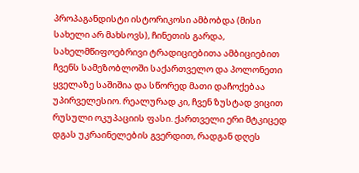პროპაგანდისტი ისტორიკოსი ამბობდა (მისი სახელი არ მახსოვს), ჩინეთის გარდა, სახელმწიფოებრივი ტრადიციებითა ამბიციებით ჩვენს სამეზობლოში საქართველო და პოლონეთი ყველაზე საშიშია და სწორედ მათი დაჩოქებაა უპირველესიო. რეალურად კი, ჩვენ ზუსტად ვიცით რუსული ოკუპაციის ფასი. ქართველი ერი მტკიცედ დგას უკრაინელების გვერდით, რადგან დღეს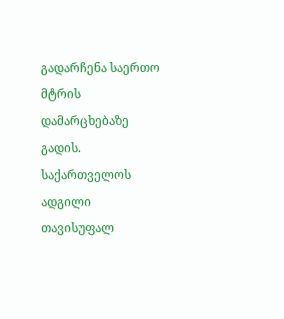გადარჩენა საერთო მტრის დამარცხებაზე გადის. საქართველოს ადგილი თავისუფალ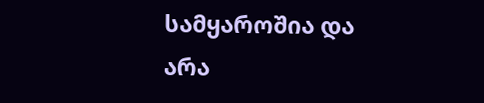სამყაროშია და არა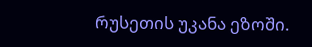რუსეთის უკანა ეზოში.